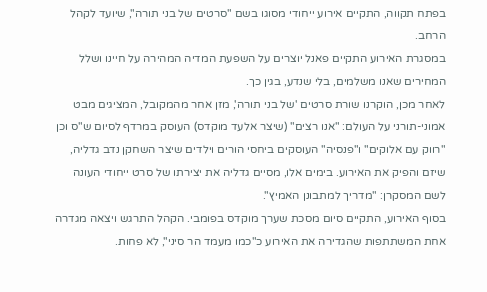בפתח תקווה, התקיים אירוע ייחודי מסוגו בשם "סרטים של בני תורה", שיועד לקהל הרחב.
במסגרת האירוע התקיים פאנל יוצרים על השפעת המדיה המהירה על חיינו ושלל המחירים שאנו משלמים, בלי שנדע, בגין כך.
לאחר מכן, הוקרנו שורת סרטים 'של בני תורה', מזן אחר מהמקובל, המציגים מבט אמוני-תורני על העולם: "אנו רצים" (שיצר אלעד מוקדס) העוסק במרדף לסיום ש"ס וכן "רווק עם אלוקים" ו"פנסיה" העוסקים ביחסי הורים וילדים שיצר השחקן נדב גדליה, שיזם והפיק את האירוע. בימים אלו, מסיים גדליה את יצירתו של סרט ייחודי העונה לשם המסקרן: "מדריך למתבונן האמיץ".
בסוף האירוע, התקיים סיום מסכת שערך מוקדס בפומבי. הקהל התרגש ויצאה מגדרה אחת המשתתפות שהגדירה את האירוע כ"כמו מעמד הר סיני", לא פחות.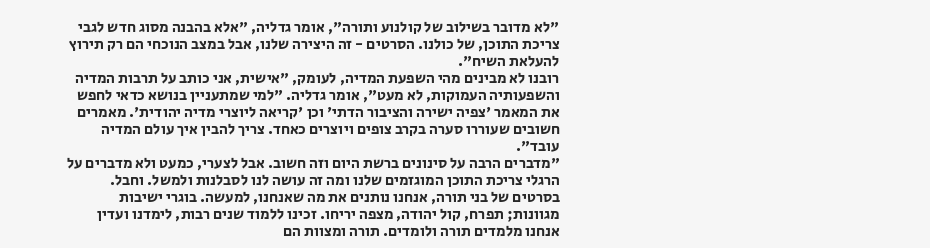"לא מדובר בשילוב של קולנוע ותורה", אומר גדליה, "אלא בהבנה מסוג חדש לגבי צריכת התוכן, של כולנו. הסרטים - זה היצירה שלנו, אבל במצב הנוכחי הם רק תירוץ להעלאת השיח".
רובנו לא מבינים מהי השפעת המדיה, לעומק, "אישית, אני כותב על תרבות המדיה והשפעותיה העמוקות, לא מעט", אומר גדליה. "למי שמתעניין בנושא כדאי לחפש את המאמר 'צפיה ישירה והציבור הדתי' וכן 'קריאה ליוצרי מדיה יהודית'. מאמרים חשובים שעוררו סערה בקרב צופים ויוצרים כאחד. צריך להבין איך עולם המדיה עובד".
"מדברים הרבה על סינונים ברשת היום וזה חשוב. אבל לצערי, כמעט ולא מדברים על הרגלי צריכת התוכן המוגזמים שלנו ומה זה עושה לנו לסבלנות ולמשל. וחבל. בסרטים של בני תורה, אנחנו נותנים את מה שאנחנו, למעשה. בוגרי ישיבות מגוונות; תפרח, קול יהודה, מצפה יריחו. זכינו ללמוד שנים רבות, לימדנו ועדין אנחנו מלמדים תורה ולומדים. תורה ומצוות הם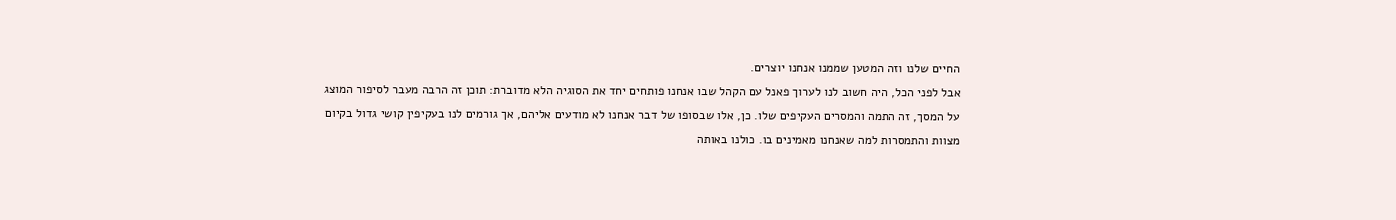החיים שלנו וזה המטען שממנו אנחנו יוצרים.
אבל לפני הכל, היה חשוב לנו לערוך פאנל עם הקהל שבו אנחנו פותחים יחד את הסוגיה הלא מדוברת: תוכן זה הרבה מעבר לסיפור המוצג על המסך, זה התמה והמסרים העקיפים שלו. כן, אלו שבסופו של דבר אנחנו לא מודעים אליהם, אך גורמים לנו בעקיפין קושי גדול בקיום מצוות והתמסרות למה שאנחנו מאמינים בו. כולנו באותה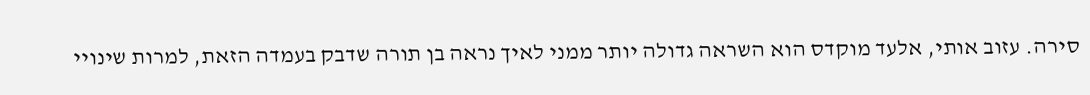סירה. עזוב אותי, אלעד מוקדס הוא השראה גדולה יותר ממני לאיך נראה בן תורה שדבק בעמדה הזאת, למרות שינויי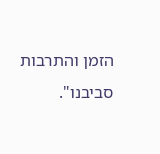הזמן והתרבות סביבנו".